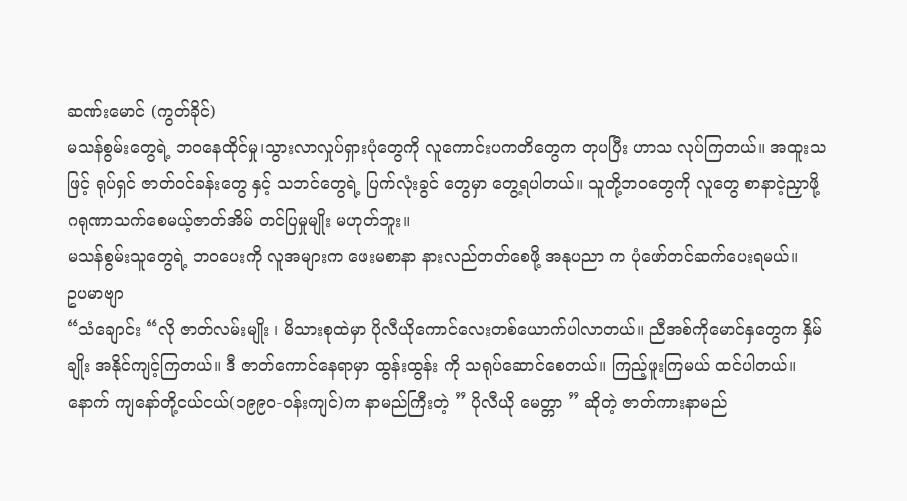ဆဏ်းမောင် (ကွတ်ခိုင်)
မသန်စွမ်းတွေရဲ့ ဘ၀နေထိုင်မှု၊သွားလာလှုပ်ရှားပုံတွေကို လူကောင်းပကတိတွေက တုပပြီး ဟာသ လုပ်ကြတယ်။ အထူးသဖြင့် ရုပ်ရှင် ဇာတ်၀င်ခန်းတွေ နှင့် သဘင်တွေရဲ့ ပြက်လုံးခွင် တွေမှာ တွေ့ရပါတယ်။ သူတို့ဘ၀တွေကို လူတွေ စာနာငဲ့ညှာဖို့ ဂရုဏာသက်စေမယ့်ဇာတ်အိမ် တင်ပြမှုမျိုး မဟုတ်ဘူး။
မသန်စွမ်းသူတွေရဲ့ ဘ၀ပေးကို လူအများက ဖေးမစာနာ နားလည်တတ်စေဖို့ အနုပညာ က ပုံဖော်တင်ဆက်ပေးရမယ်။
ဥပမာဗျာ
“သံချောင်း “လို ဇာတ်လမ်းမျိုး ၊ မိသားစုထဲမှာ ပိုလီယိုကောင်လေးတစ်ယောက်ပါလာတယ်။ ညီအစ်ကိုမောင်နှတွေက နှိမ်ချိုး အနိုင်ကျင့်ကြတယ်။ ဒီ ဇာတ်ကောင်နေရာမှာ ထွန်းထွန်း ကို သရုပ်ဆောင်စေတယ်။ ကြည့်ဖူးကြမယ် ထင်ပါတယ်။
နောက် ကျနော်တို့ငယ်ငယ်(၁၉၉၀-၀န်းကျင်)က နာမည်ကြီးတဲ့ ” ပိုလီယို မေတ္တာ ” ဆိုတဲ့ ဇာတ်ကားနာမည်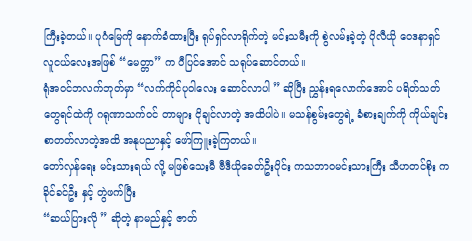ကြီးခဲ့တယ်။ ပုဂံမြေကို နောက်ခံထားပြီး ရုပ်ရှင်လာရိုက်တဲ့ မင်းသမီးကို စွဲလမ်းခဲ့တဲ့ ပိုလီယို ဝေဒနာရှင် လူငယ်လေးအဖြစ် “မေတ္တာ” က ပီပြင်အောင် သရုပ်ဆောင်တယ်။
ရုံအ၀င်ဘလက်ဘုတ်မှာ “လက်ကိုင်ပုဝါလေး ဆောင်လာပါ ” ဆိုပြီး ညွှန်းရလောက်အောင် ပရိတ်သတ်တွေရင်ထဲကို ဂရုဏာသက်၀င် တာများ ငိုချင်လာတဲ့ အထိပါပဲ။ မသန်စွမ်းတွေရဲ့ ခံစားချက်ကို ကိုယ်ချင်းစာတတ်လာတဲ့အထိ အနုပညာနှင့် ဖော်ကြူးခဲ့ကြတယ်။
တော်လှန်ရေး မင်းသားရယ် လို့ မဖြစ်သေးမီ ဗီဒီယိုခေတ်ဦးပိုင်း ကသဘာ၀မင်းသားကြီး သီဟတင်စိုး က ခိုင်ခင်ဦး နှင့် တွဲဖက်ပြီး
“ဆယ်ပြားလို ” ဆိုတဲ့ နာမည်နှင့် ဇာတ်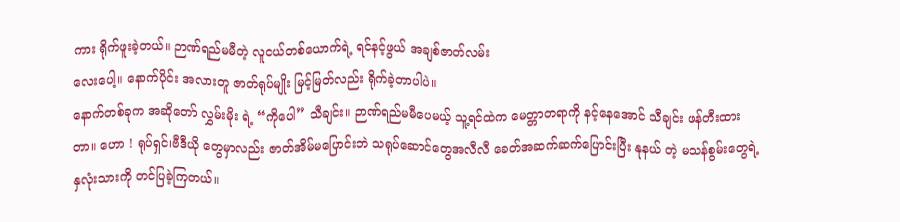ကား ရိုက်ဖူးခဲ့တယ်။ ဉာဏ်ရည်မမီတဲ့ လူငယ်တစ်ယောက်ရဲ့ ရင်နင့်ဖွယ် အချစ်ဇာတ်လမ်း
လေးပေါ့။ နောက်ပိုင်း အလားတူ ဇာတ်ရုပ်မျိုး မြင့်မြတ်လည်း ရိုက်ခဲ့တာပါပဲ။
နောက်တစ်ခုက အဆိုတော် လွှမ်းမိုး ရဲ့ “ကိုပေါ” သီချင်း။ ဉာဏ်ရည်မမီပေမယ့် သူ့ရင်ထဲက မေတ္တာတရာကို နင့်နေအောင် သီချင်း ဖန်တီးထားတာ။ ဟော ! ရုပ်ရှင်၊ဗီဒီယို တွေမှာလည်း ဇာတ်အိမ်မပြောင်းဘဲ သရုပ်ဆောင်တွေအလီလီ ခေတ်အဆက်ဆက်ပြောင်းပြီး နုနယ် တဲ့ မသန်စွမ်းတွေရဲ့ နှလုံးသားကို တင်ပြခဲ့ကြတယ်။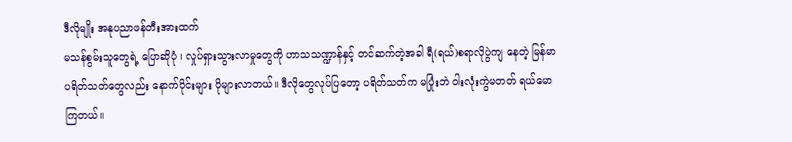ဒီလိုမျိုး အနုပညာဖန်တီးအားထက်
မသန်စွမ်းသူတွေရဲ့ ပြောဆိုပုံ ၊ လှုပ်ရှားသွားလာမှုတွေကို ဟာသသဏ္ဍာန်နှင့် တင်ဆက်တဲ့အခါ ရီ(ရယ်)စရာလိုပွဲကျ နေတဲ့ မြန်မာပရိတ်သတ်တွေလည်း နောက်ပိုင်းများ ပိုများလာတယ်။ ဒီလိုတွေလုပ်ပြတော့ ပရိတ်သတ်က မပြုံးဘဲ ဝါးလုံးကွဲမတတ် ရယ်မောကြတယ်။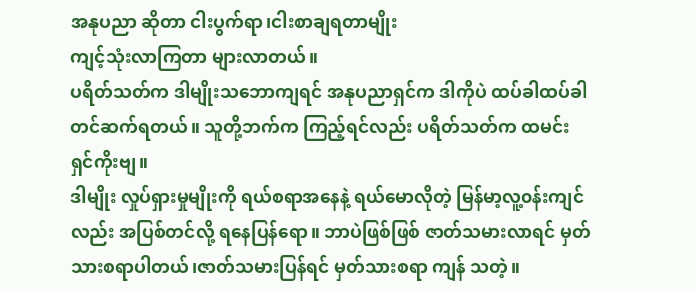အနုပညာ ဆိုတာ ငါးပွက်ရာ၊ငါးစာချရတာမျိုး
ကျင့်သုံးလာကြတာ များလာတယ်။
ပရိတ်သတ်က ဒါမျိုးသဘောကျရင် အနုပညာရှင်က ဒါကိုပဲ ထပ်ခါထပ်ခါ တင်ဆက်ရတယ်။ သူတို့ဘက်က ကြည့်ရင်လည်း ပရိတ်သတ်က ထမင်းရှင်ကိုးဗျ။
ဒါမျိုး လှုပ်ရှားမှုမျိုးကို ရယ်စရာအနေနဲ့ ရယ်မောလိုတဲ့ မြန်မာ့လူ့၀န်းကျင်လည်း အပြစ်တင်လို့ ရနေပြန်ရော။ ဘာပဲဖြစ်ဖြစ် ဇာတ်သမားလာရင် မှတ်သားစရာပါတယ်၊ဇာတ်သမားပြန်ရင် မှတ်သားစရာ ကျန် သတဲ့။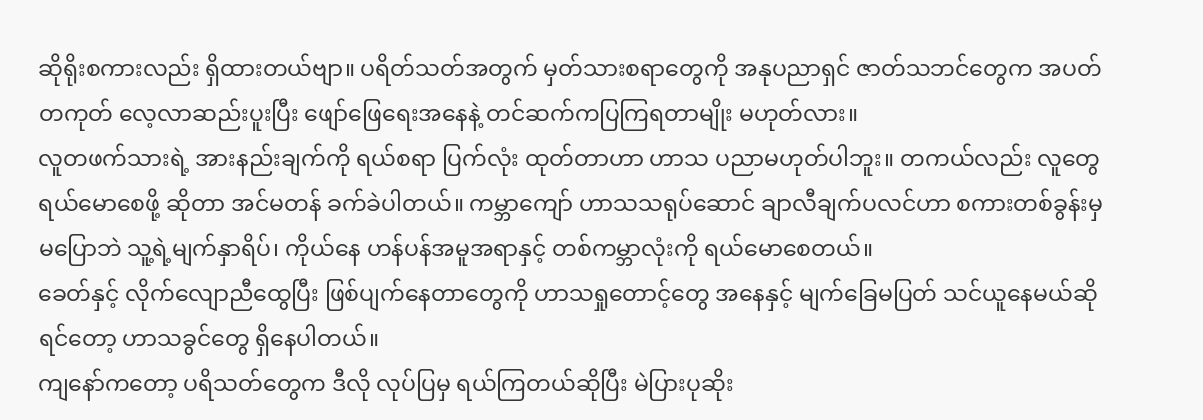ဆိုရိုးစကားလည်း ရှိထားတယ်ဗျာ။ ပရိတ်သတ်အတွက် မှတ်သားစရာတွေကို အနုပညာရှင် ဇာတ်သဘင်တွေက အပတ်တကုတ် လေ့လာဆည်းပူးပြီး ဖျော်ဖြေရေးအနေနဲ့ တင်ဆက်ကပြကြရတာမျိုး မဟုတ်လား။
လူတဖက်သားရဲ့ အားနည်းချက်ကို ရယ်စရာ ပြက်လုံး ထုတ်တာဟာ ဟာသ ပညာမဟုတ်ပါဘူး။ တကယ်လည်း လူတွေရယ်မောစေဖို့ ဆိုတာ အင်မတန် ခက်ခဲပါတယ်။ ကမ္ဘာကျော် ဟာသသရုပ်ဆောင် ချာလီချက်ပလင်ဟာ စကားတစ်ခွန်းမှ မပြောဘဲ သူ့ရဲ့မျက်နှာရိပ်၊ ကိုယ်နေ ဟန်ပန်အမူအရာနှင့် တစ်ကမ္ဘာလုံးကို ရယ်မောစေတယ်။
ခေတ်နှင့် လိုက်လျောညီထွေပြီး ဖြစ်ပျက်နေတာတွေကို ဟာသရှုတောင့်တွေ အနေနှင့် မျက်ခြေမပြတ် သင်ယူနေမယ်ဆိုရင်တော့ ဟာသခွင်တွေ ရှိနေပါတယ်။
ကျနော်ကတော့ ပရိသတ်တွေက ဒီလို လုပ်ပြမှ ရယ်ကြတယ်ဆိုပြီး မဲပြားပုဆိုး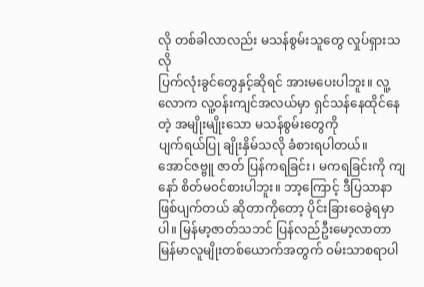လို တစ်ခါလာလည်း မသန်စွမ်းသူတွေ လှုပ်ရှားသလို
ပြက်လုံးခွင်တွေနှင့်ဆိုရင် အားမပေးပါဘူး။ လူ့လောက လူ့၀န်းကျင်အလယ်မှာ ရှင်သန်နေထိုင်နေတဲ့ အမျိုးမျိုးသော မသန်စွမ်းတွေကို
ပျက်ရယ်ပြု ချိုးနှိမ်သလို ခံစားရပါတယ်။
အောင်ဇဗ္ဗူ ဇာတ် ပြန်ကရခြင်း၊ မကရခြင်းကို ကျနော် စိတ်မ၀င်စားပါဘူး။ ဘာ့ကြောင့် ဒီပြသာနာ ဖြစ်ပျက်တယ် ဆိုတာကိုတော့ ပိုင်းခြားဝေခွဲရမှာပါ။ မြန်မာ့ဇာတ်သဘင် ပြန်လည်ဦးမော့လာတာ မြန်မာလူမျိုးတစ်ယောက်အတွက် ၀မ်းသာစရာပါ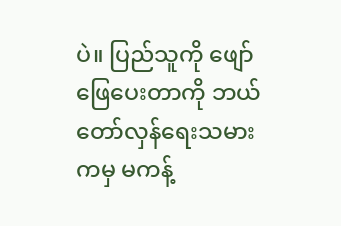ပဲ။ ပြည်သူကို ဖျော်ဖြေပေးတာကို ဘယ်တော်လှန်ရေးသမားကမှ မကန့်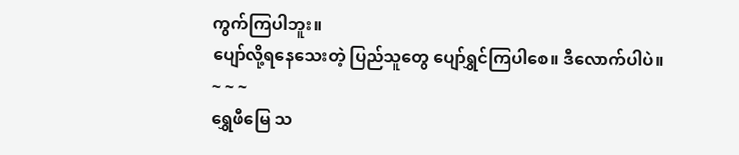ကွက်ကြပါဘူး။
ပျော်လို့ရနေသေးတဲ့ ပြည်သူတွေ ပျော်ရွှင်ကြပါစေ။ ဒီလောက်ပါပဲ။
~ ~ ~
ရွှေဖီမြေ သ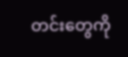တင်းတွေကို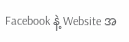Facebook နဲ့ Website အ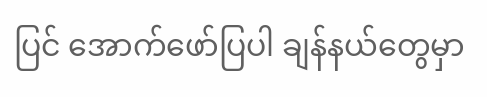ပြင် အောက်ဖော်ပြပါ ချန်နယ်တွေမှာ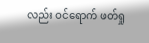လည်း ဝင်ရောက် ဖတ်ရှု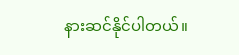နားဆင်နိုင်ပါတယ်။